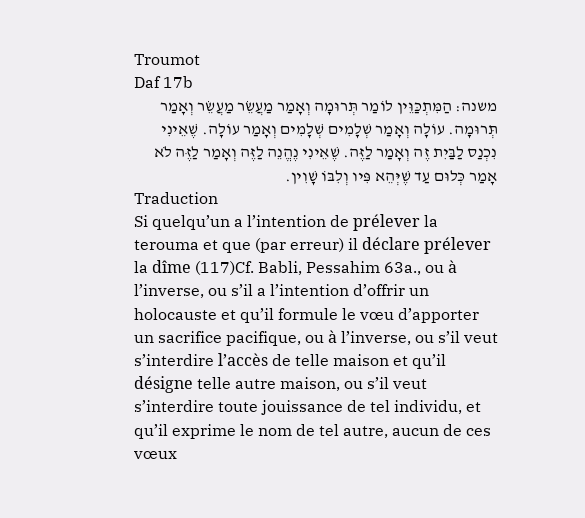Troumot
Daf 17b
משנה: הַמִּתְכַּוֵּין לוֹמַר תְּרוּמָה וְאָמַר מַעֲשֵׂר מַעֲשֵׂר וְאָמַר תְּרוּמָה. עוֹלָה וְאָמַר שְׁלָמִים שְׁלָמִים וְאָמַר עוֹלָה. שֶׁאֵינִי נִכְנַס לַבַּיִת זֶה וְאָמַר לַזֶּה. שֶׁאֵינִי נֶהֱנֵה לַזֶּה וְאָמַר לַזֶּה לֹא אָמַר כְּלוּם עַד שֶׁיְּהֵא פִּיו וְלִבּוֹ שָׁוִין.
Traduction
Si quelqu’un a l’intention de prélever la terouma et que (par erreur) il déclare prélever la dîme (117)Cf. Babli, Pessahim 63a., ou à l’inverse, ou s’il a l’intention d’offrir un holocauste et qu’il formule le vœu d’apporter un sacrifice pacifique, ou à l’inverse, ou s’il veut s’interdire l’accès de telle maison et qu’il désigne telle autre maison, ou s’il veut s’interdire toute jouissance de tel individu, et qu’il exprime le nom de tel autre, aucun de ces vœux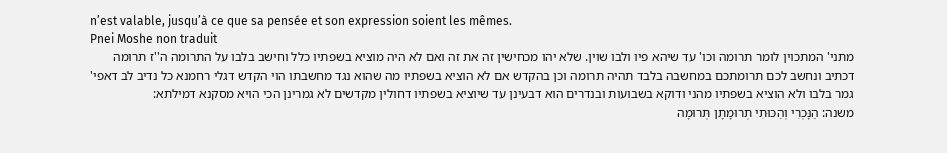n’est valable, jusqu’à ce que sa pensée et son expression soient les mêmes.
Pnei Moshe non traduit
מתני' המתכוין לומר תרומה וכו' עד שיהא פיו ולבו שוין. שלא יהו מכחישין זה את זה ואם לא היה מוציא בשפתיו כלל וחישב בלבו על התרומה ה''ז תרומה דכתיב ונחשב לכם תרומתכם במחשבה בלבד תהיה תרומה וכן בהקדש אם לא הוציא בשפתיו מה שהוא נגד מחשבתו הוי הקדש דגלי רחמנא כל נדיב לב דאפי' גמר בלבו ולא הוציא בשפתיו מהני ודוקא בשבועות ובנדרים הוא דבעינן עד שיוציא בשפתיו דחולין מקדשים לא גמרינן הכי הויא מסקנא דמילתא:
משנה: הַנָּכְרִי וְהַכּוּתִי תְרוּמָתָן תְּרוּמָה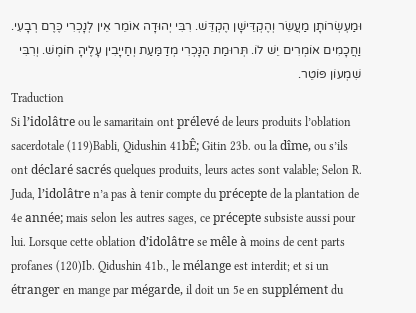וּמַעְשְׂרוֹתָן מַעֲשֵׂר וְהֶקְדֵּישָׁן הֶקְדֵּשׁ. רִבִּי יְהוּדָה אוֹמֵר אֵין לְנָכְרִי כֶּרֶם רְבָעִי. וַחֲכָמִים אוֹמְרִים יֵשׁ לוֹ. תְּרוּמַת הַנָּכְרִי מְדַמַּעַת וְחַייָבִין עָלֶיהָ חוֹמֶשׁ. וְרִבִּי שִׁמְעוֹן פּוֹטֵר.
Traduction
Si l’idolâtre ou le samaritain ont prélevé de leurs produits l’oblation sacerdotale (119)Babli, Qidushin 41bÊ; Gitin 23b. ou la dîme, ou s’ils ont déclaré sacrés quelques produits, leurs actes sont valable; Selon R. Juda, l’idolâtre n’a pas à tenir compte du précepte de la plantation de 4e année; mais selon les autres sages, ce précepte subsiste aussi pour lui. Lorsque cette oblation d’idolâtre se mêle à moins de cent parts profanes (120)Ib. Qidushin 41b., le mélange est interdit; et si un étranger en mange par mégarde, il doit un 5e en supplément du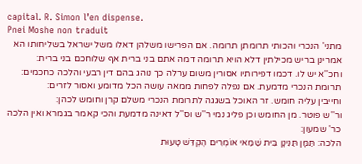capital. R. Simon l’en dispense.
Pnei Moshe non traduit
מתני' הנכרי והכותי תרומתן תרומה. אם הפרישו משלהן דאלו משל ישראל בשליחותו הא אמרינן בריש מכילתין דלא הויא תרומה דמה אתם בני ברית אף שלוחכם בני ברית:
וחכ''א יש לו. דכמו דפירותיו אסורין משום ערלה כך נוהג בהם דין רבעי והלכה כחכמים:
תרומת הנכרי מדמעת. אם נפלה לפחות ממאה עושה הכל מדומע ואסור לזרים:
וחייבין עליה חומש. זר האוכל בשגגה לתרומת הנכרי משלם קרן וחומש לכהן:
ור''ש פוטר. מן החומש וכן פליג נמי ר''ש וס''ל דאינה מדמעת והכי קאמר בגמרא ואין הלכה כר' שמעון:
הלכה: תַּמָּן תַּנִּינָן בֵּית שַׁמַּאי אוֹמְרִים הֶקְדֵּשׁ טָעוּת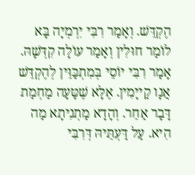הֶקְדֵּשׁ. וְאָמַר רִבִּי יִרְמְיָה בָּא לוֹמַר חוּלִין וְאָמַר עוֹלָה קִדְּשָׁהּ. אָמַר רִבִּי יוֹסֵי בְּמִתְכַּוֵּין לְהֶקְדֵּשׁ אֲנָו קַייָמִין. אֶלָּא שֶׁטָּעָה מַחְמַת דָּבָר אַחֵר. וְהָדָא מַתְנִיתָא מַה הִיא. עַל דַּעְתֵּיהּ דְּרִבִּי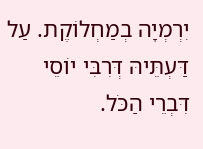יִרְמְיָה בְמַחְלוֹקֶת. עַל דַּעְתֵּיהּ דְּרִבִּי יוֹסֵי דִּבְרֵי הַכֹּל.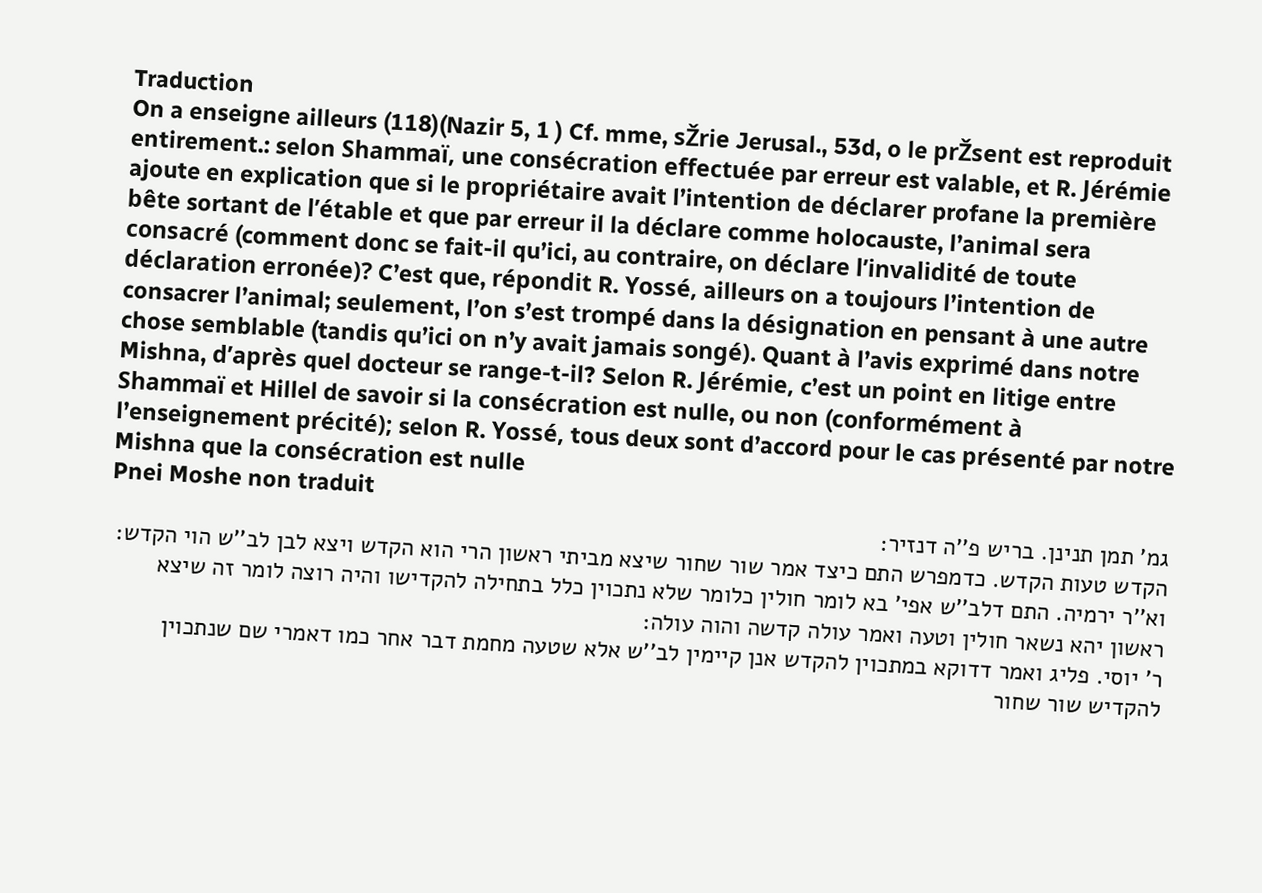Traduction
On a enseigne ailleurs (118)(Nazir 5, 1 ) Cf. mme, sŽrie Jerusal., 53d, o le prŽsent est reproduit entirement.: selon Shammaï, une consécration effectuée par erreur est valable, et R. Jérémie ajoute en explication que si le propriétaire avait l’intention de déclarer profane la première bête sortant de l’étable et que par erreur il la déclare comme holocauste, l’animal sera consacré (comment donc se fait-il qu’ici, au contraire, on déclare l’invalidité de toute déclaration erronée)? C’est que, répondit R. Yossé, ailleurs on a toujours l’intention de consacrer l’animal; seulement, l’on s’est trompé dans la désignation en pensant à une autre chose semblable (tandis qu’ici on n’y avait jamais songé). Quant à l’avis exprimé dans notre Mishna, d’après quel docteur se range-t-il? Selon R. Jérémie, c’est un point en litige entre Shammaï et Hillel de savoir si la consécration est nulle, ou non (conformément à l’enseignement précité); selon R. Yossé, tous deux sont d’accord pour le cas présenté par notre Mishna que la consécration est nulle
Pnei Moshe non traduit
גמ' תמן תנינן. בריש פ''ה דנזיר:
הקדש טעות הקדש. כדמפרש התם כיצד אמר שור שחור שיצא מביתי ראשון הרי הוא הקדש ויצא לבן לב''ש הוי הקדש:
וא''ר ירמיה. התם דלב''ש אפי' בא לומר חולין כלומר שלא נתכוין כלל בתחילה להקדישו והיה רוצה לומר זה שיצא ראשון יהא נשאר חולין וטעה ואמר עולה קדשה והוה עולה:
ר' יוסי. פליג ואמר דדוקא במתכוין להקדש אנן קיימין לב''ש אלא שטעה מחמת דבר אחר כמו דאמרי שם שנתכוין להקדיש שור שחור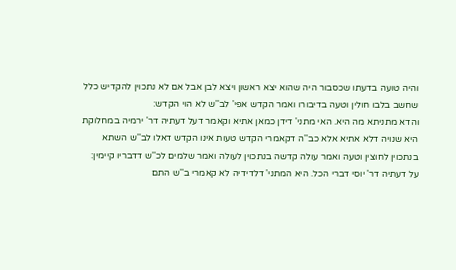והיה טועה בדעתו שכסבור היה שהוא יצא ראשון ויצא לבן אבל אם לא נתכוין להקדיש כלל שחשב בלבו חולין וטעה בדיבורו ואמר הקדש אפי' לב''ש לא הוי הקדש:
והדא מתניתא מה היא. האי מתני' דידן כמאן אתיא וקאמר דעל דעתיה דר' ירמיה במחלוקת היא שנויה דלא אתיא אלא כב''ה דקאמרי הקדש טעות אינו הקדש דאלו לב''ש השתא בנתכוין לחוצין וטעה ואמר עולה קדשה בנתכוין לעולה ואמר שלמים לכ''ש דדבריו קיימין:
על דעתיה דר' יוסי דברי הכל. היא המתני' דלדידיה לא קאמרי ב''ש התם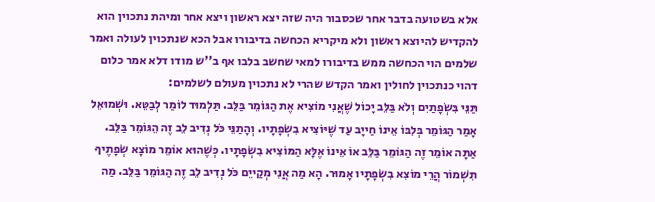אלא בשטועה בדבר אחר שכסבור היה שזה יצא ראשון ויצא אחר ומיהת נתכוין הוא להקדיש להיוצא ראשון ולא מיקריא הכחשה בדיבורו אבל הכא שנתכוין לעולה ואמר שלמים הוי הכחשה ממש בדיבורו למאי שחשב בלבו אף ב''ש מודו דלא אמר כלום דהוי כנתכוין לחולין ואמר הקדש שהרי לא נתכוין מעולם לשלמים:
תַּנֵּי בִּשְׂפָתַיִם וְלֹא בַּלֵּב יָכוֹל שֶׁאֲנִי מוֹצִיא אֶת הַגּוֹמֵר בַּלֵּב. תַּלְמוּד לוֹמַר לְבַטֵּא. וּשְׁמוּאֵל אָמַר הַגּוֹמֵר בְּלִבּוֹ אֵינוֹ חַייָב עַד שֶׁיּוֹצִיא בִשְׂפָתָיו. וְהָתַנֵּי כֹּל נְדִיב לֵב זֶה הֵגּוֹמֵר בַּלֵּב. אַתָּה אוֹמֵר זֶה הַגּוֹמֵר בַּלֵּב אוֹ אֵינוֹ אֶלָּא הַמּוֹצִיא בִשְׂפָתָיו. כְּשֶׁהוּא אוֹמֵר מוֹצָא שְׂפָתֶיךָ תִשְׁמוֹר הֲרֵי מוֹצִא בִשְׂפָתָיו אָמוּר. הָא מַה אֲנִי מְקַייֵם כֹּל נְדִיב לֵב זֶה הַגּוֹמֵר בַּלֵּב. מַה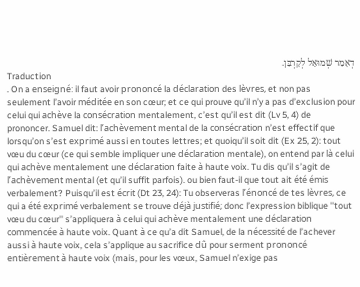דְאָמַר שְׁמוּאֵל לְקָרְבַּן.
Traduction
. On a enseigné: il faut avoir prononcé la déclaration des lèvres, et non pas seulement l’avoir méditée en son cœur; et ce qui prouve qu’il n’y a pas d’exclusion pour celui qui achève la consécration mentalement, c’est qu’il est dit (Lv 5, 4) de prononcer. Samuel dit: l’achèvement mental de la consécration n’est effectif que lorsqu’on s’est exprimé aussi en toutes lettres; et quoiqu’il soit dit (Ex 25, 2): tout vœu du cœur (ce qui semble impliquer une déclaration mentale), on entend par là celui qui achève mentalement une déclaration faite à haute voix. Tu dis qu’il s’agit de l’achèvement mental (et qu’il suffit parfois). ou bien faut-il que tout ait été émis verbalement? Puisqu’il est écrit (Dt 23, 24): Tu observeras l’énoncé de tes lèvres, ce qui a été exprimé verbalement se trouve déjà justifié; donc l’expression biblique ''tout vœu du cœur'' s’appliquera à celui qui achève mentalement une déclaration commencée à haute voix. Quant à ce qu’a dit Samuel, de la nécessité de l’achever aussi à haute voix, cela s’applique au sacrifice dû pour serment prononcé entièrement à haute voix (mais, pour les vœux, Samuel n’exige pas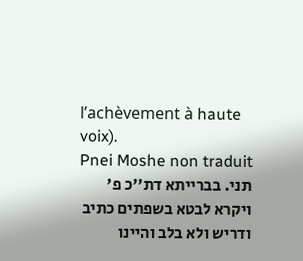l’achèvement à haute voix).
Pnei Moshe non traduit
תני. בברייתא דת''כ פ' ויקרא לבטא בשפתים כתיב ודריש ולא בלב והיינו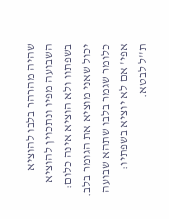שהיה מהרהר בלבו להוציא השבועה מפיו ונתכוין להוציא בשפתוו ולא הוציא אינה כלום:
יכול שאני מוציא את הגומר בלב. כלומר שגמר בלבו שתהא שבועה אפי' אם לא יוציא בשפתיו:
ת''ל לבטא.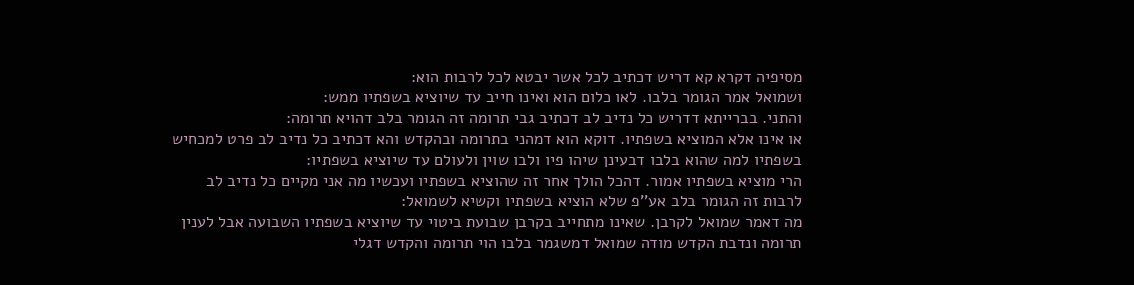מסיפיה דקרא קא דריש דכתיב לכל אשר יבטא לכל לרבות הוא:
ושמואל אמר הגומר בלבו. לאו כלום הוא ואינו חייב עד שיוציא בשפתיו ממש:
והתני. בברייתא דדריש כל נדיב לב דכתיב גבי תרומה זה הגומר בלב דהויא תרומה:
או אינו אלא המוציא בשפתיו. דוקא הוא דמהני בתרומה ובהקדש והא דכתיב כל נדיב לב פרט למכחיש בשפתיו למה שהוא בלבו דבעינן שיהו פיו ולבו שוין ולעולם עד שיוציא בשפתיו:
הרי מוציא בשפתיו אמור. דהכל הולך אחר זה שהוציא בשפתיו ועכשיו מה אני מקיים כל נדיב לב לרבות זה הגומר בלב אע''פ שלא הוציא בשפתיו וקשיא לשמואל:
מה דאמר שמואל לקרבן. שאינו מתחייב בקרבן שבועת ביטוי עד שיוציא בשפתיו השבועה אבל לענין תרומה ונדבת הקדש מודה שמואל דמשגמר בלבו הוי תרומה והקדש דגלי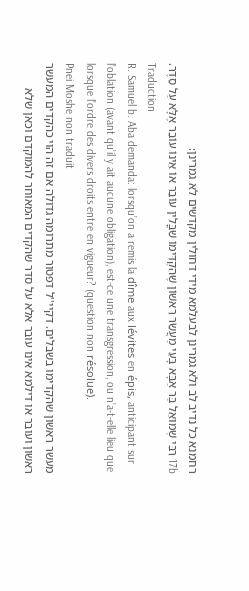רחמנא כל נדיב לב ולא גמרינן לבעלמא מידי דחולין מקדשים לא גמרינן:
17b רִבִּי שְׁמוּאֵל בַּר אַבָּא בָּעֵי מַעֲשֵׂר רִאשׁוֹן שֶׁהִקְדִּימוֹ שִׁבֳּלִין עוֹבֵר אוֹ אֵינוֹ עוֹבֵר אֶלָּא עַל סֵדֶר.
Traduction
R. Samuel b. Aba demanda: lorsqu’on a remis la dîme aux lévites en épis, anticipant sur l’oblation (avant qu’il y ait aucune obligation), est-ce une transgression, ou n’a-t-elle lieu que lorsque l’ordre des divers droits entre en vigueur? (question non résolue).
Pnei Moshe non traduit
מעשר ראשון שהקדימו בשבלים. דקיי''ל דפטור מתרומה גדולה אם זה הוי כהקדים המעשר ראשון ועובר או דילמא אינו עובר אלא על סדר שהקדים המאוחר להמוקדם וכאן שלא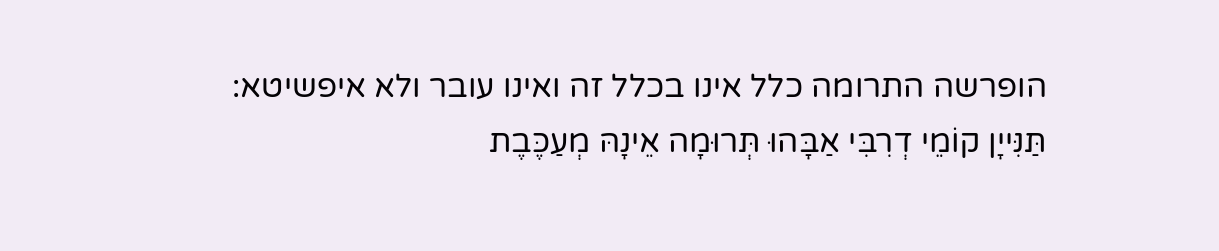הופרשה התרומה כלל אינו בכלל זה ואינו עובר ולא איפשיטא:
תַּנִּייָן קוֹמֵי דְרִבִּי אַבָּהוּ תְּרוּמָה אֵינָהּ מְעַכֶּבֶת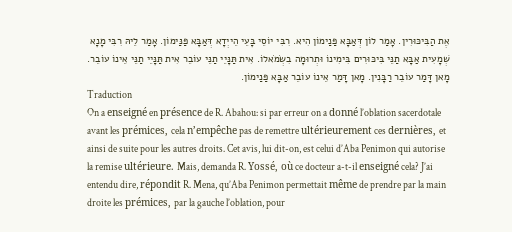אֶת הַבִּיכּוּרִין. אָמַר לוֹן דְּאַבָּא פַּנַימוֹן הִיא. רִבִּי יוֹסֵי בָּעֵי הֵייְדָא דְּאַבָּא פַּנַּימוֹן. אָמַר לֵיהּ רִבִּי מָנָא שְׁמָעִית אַבָּא תַנֵּי בִּיכּוּרִים בִּימִינוֹ וּתְרוּמָה בִשְׂמֹאלוֹ. אִית תַּנָּיֵי תַנֵּי עוֹבֵר אִית תַּנָּיֵי תַנֵּי אֵינוֹ עוֹבֵר. מָאן דָּמַר עוֹבֵר רַבָּנִין. מָאן דָּמַר אֵינוֹ עוֹבֵר אַבָּא פַּנַימוֹן.
Traduction
On a enseigné en présence de R. Abahou: si par erreur on a donné l’oblation sacerdotale avant les prémices, cela n’empêche pas de remettre ultérieurement ces dernières, et ainsi de suite pour les autres droits. Cet avis, lui dit-on, est celui d’Aba Penimon qui autorise la remise ultérieure. Mais, demanda R. Yossé, où ce docteur a-t-il enseigné cela? J’ai entendu dire, répondit R. Mena, qu’Aba Penimon permettait même de prendre par la main droite les prémices, par la gauche l’oblation, pour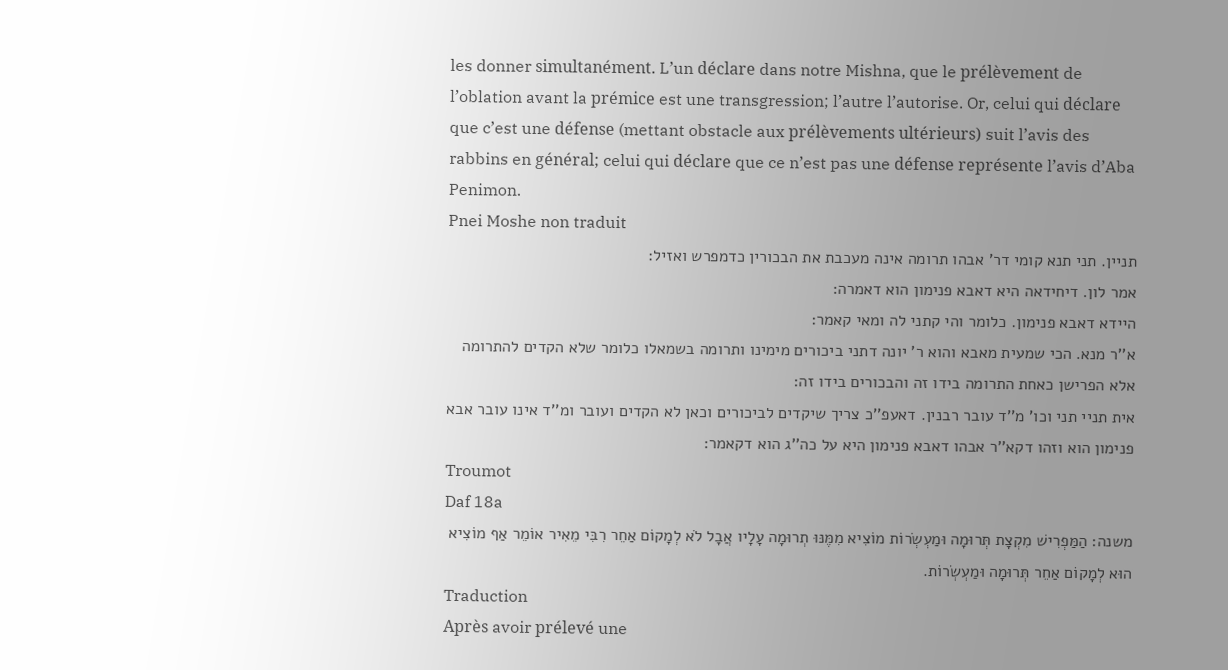les donner simultanément. L’un déclare dans notre Mishna, que le prélèvement de l’oblation avant la prémice est une transgression; l’autre l’autorise. Or, celui qui déclare que c’est une défense (mettant obstacle aux prélèvements ultérieurs) suit l’avis des rabbins en général; celui qui déclare que ce n’est pas une défense représente l’avis d’Aba Penimon.
Pnei Moshe non traduit
תניין. תני תנא קומי דר' אבהו תרומה אינה מעכבת את הבכורין כדמפרש ואזיל:
אמר לון. דיחידאה היא דאבא פנימון הוא דאמרה:
היידא דאבא פנימון. כלומר והי קתני לה ומאי קאמר:
א''ר מנא. הכי שמעית מאבא והוא ר' יונה דתני ביכורים מימינו ותרומה בשמאלו כלומר שלא הקדים להתרומה אלא הפרישן כאחת התרומה בידו זה והבכורים בידו זה:
אית תניי תני וכו' מ''ד עובר רבנין. דאעפ''כ צריך שיקדים לביכורים וכאן לא הקדים ועובר ומ''ד אינו עובר אבא פנימון הוא וזהו דקא''ר אבהו דאבא פנימון היא על כה''ג הוא דקאמר:
Troumot
Daf 18a
משנה: הַמַּפְרִישׁ מִקְצָת תְּרוּמָה וּמַעְשְׂרוֹת מוֹצִיא מִמֶּנּוּ תְרוּמָה עָלָיו אֲבָל לֹא לְמָקוֹם אַחֵר רִבִּי מֵאִיר אוֹמֵר אַף מוֹצִיא הוּא לְמָקוֹם אַחֵר תְּרוּמָה וּמַעְשְׂרוֹת.
Traduction
Après avoir prélevé une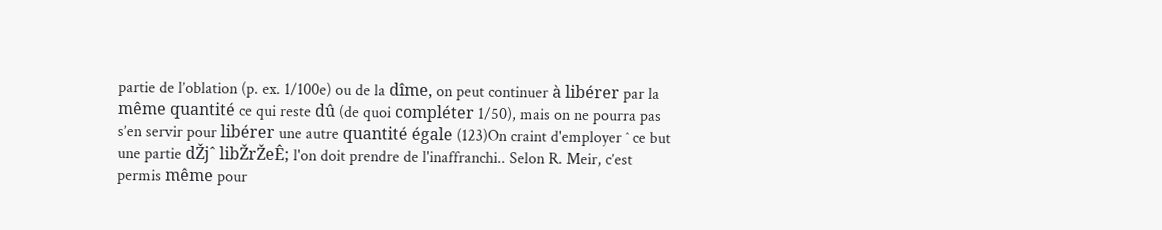partie de l’oblation (p. ex. 1/100e) ou de la dîme, on peut continuer à libérer par la même quantité ce qui reste dû (de quoi compléter 1/50), mais on ne pourra pas s’en servir pour libérer une autre quantité égale (123)On craint d'employer ˆ ce but une partie dŽjˆ libŽrŽeÊ; l'on doit prendre de l'inaffranchi.. Selon R. Meir, c’est permis même pour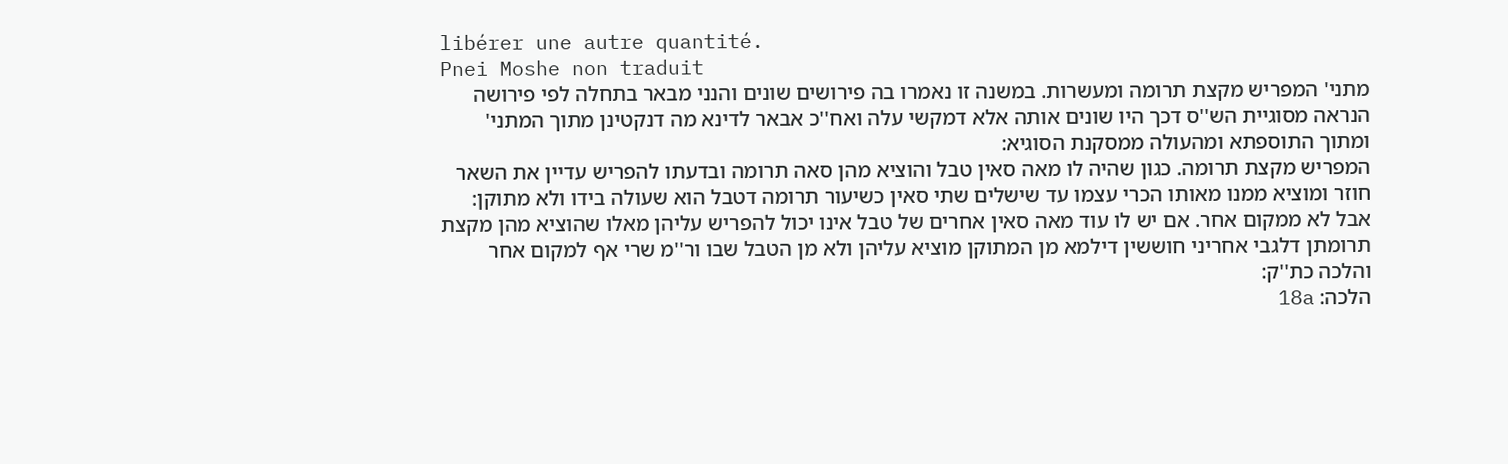libérer une autre quantité.
Pnei Moshe non traduit
מתני' המפריש מקצת תרומה ומעשרות. במשנה זו נאמרו בה פירושים שונים והנני מבאר בתחלה לפי פירושה הנראה מסוגיית הש''ס דכך היו שונים אותה אלא דמקשי עלה ואח''כ אבאר לדינא מה דנקטינן מתוך המתני' ומתוך התוספתא ומהעולה ממסקנת הסוגיא:
המפריש מקצת תרומה. כגון שהיה לו מאה סאין טבל והוציא מהן סאה תרומה ובדעתו להפריש עדיין את השאר חוזר ומוציא ממנו מאותו הכרי עצמו עד שישלים שתי סאין כשיעור תרומה דטבל הוא שעולה בידו ולא מתוקן:
אבל לא ממקום אחר. אם יש לו עוד מאה סאין אחרים של טבל אינו יכול להפריש עליהן מאלו שהוציא מהן מקצת תרומתן דלגבי אחריני חוששין דילמא מן המתוקן מוציא עליהן ולא מן הטבל שבו ור''מ שרי אף למקום אחר והלכה כת''ק:
הלכה: 18a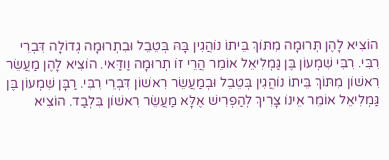הוֹצִיא לָהֶן תְּרוּמָה מִתּוֹךְ בֵּיתוֹ נוֹהֲגִין בָּהּ בְּטֵבֵל וּבִתְרוּמָה גְדוֹלָה דִּבְרֵי רִבִּי. רִבִּי שִׁמְעוֹן בֶּן גַּמְלִיאֵל אוֹמֵר הֲרֵי זוֹ תְרוּמָה וַודַּאי. הוֹצִיא לָהֶן מַעֲשֵׂר רִאשׁוֹן מִתּוֹךְ בֵּיתוֹ נוֹהֲגִין בְּטֵבֵל וּבְמַעֲשֵׂר רִאשׁוֹן דִּבְרֵי רִבִּי. רַבָּן שִׁמְעוֹן בֶּן גַּמְלִיאֵל אוֹמֵר אֵינוֹ צָרִיךְ לְהַפְרִישׁ אֶלָּא מַעֲשֵׂר רִאשׁוֹן בִּלְבַד. הוֹצִיא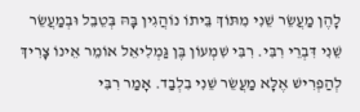לָהֶן מַעֲשֵׂר שֵׁנִי מִתּוֹךְ בֵּיתוֹ נוֹהֲגִין בָּהּ בְּטֵבֵל וּבְמַעֲשֵׂר שֵׁנִי דִּבְרֵי רִבִּי. רִבִּי שִׁמְעוֹן בֶּן גַּמְלִיאֵל אוֹמֵר אֵינוֹ צָרִיךְ לְהַפְרִישׁ אֶלָּא מַעֲשֵׂר שֵׁנִי בִלְבַד. אָמַר רִבִּי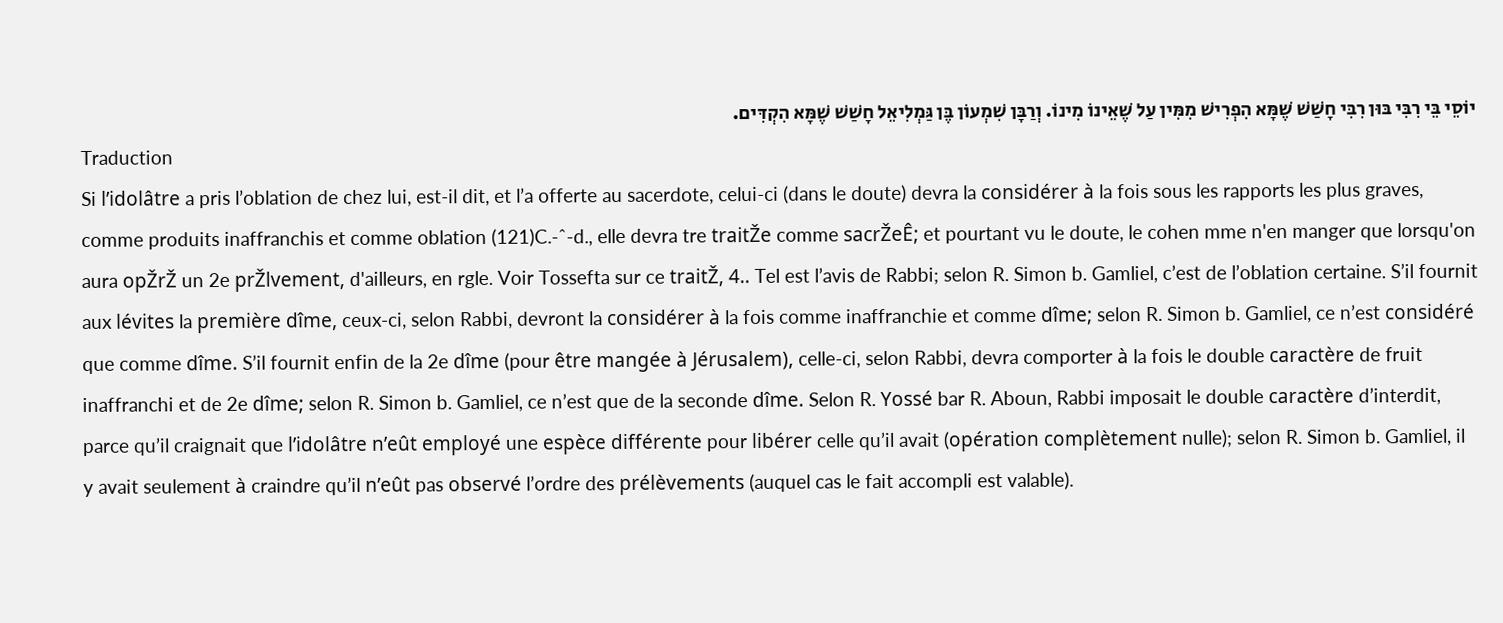יוֹסֵי בֵּי רִבִּי בּוּן רִבִּי חָשַׁשׁ שֶׁמָּא הִפְרִישׁ מִמִּין עַל שֶׁאֵינוֹ מִינוֹ. וְרַבָּן שִׁמְעוֹן בֶּן גַּמְלִיאֵל חָשַׁשׁ שֶׁמָּא הִקְדִּים.
Traduction
Si l’idolâtre a pris l’oblation de chez lui, est-il dit, et l’a offerte au sacerdote, celui-ci (dans le doute) devra la considérer à la fois sous les rapports les plus graves, comme produits inaffranchis et comme oblation (121)C.-ˆ-d., elle devra tre traitŽe comme sacrŽeÊ; et pourtant vu le doute, le cohen mme n'en manger que lorsqu'on aura opŽrŽ un 2e prŽlvement, d'ailleurs, en rgle. Voir Tossefta sur ce traitŽ, 4.. Tel est l’avis de Rabbi; selon R. Simon b. Gamliel, c’est de l’oblation certaine. S’il fournit aux lévites la première dîme, ceux-ci, selon Rabbi, devront la considérer à la fois comme inaffranchie et comme dîme; selon R. Simon b. Gamliel, ce n’est considéré que comme dîme. S’il fournit enfin de la 2e dîme (pour être mangée à Jérusalem), celle-ci, selon Rabbi, devra comporter à la fois le double caractère de fruit inaffranchi et de 2e dîme; selon R. Simon b. Gamliel, ce n’est que de la seconde dîme. Selon R. Yossé bar R. Aboun, Rabbi imposait le double caractère d’interdit, parce qu’il craignait que l’idolâtre n’eût employé une espèce différente pour libérer celle qu’il avait (opération complètement nulle); selon R. Simon b. Gamliel, il y avait seulement à craindre qu’il n’eût pas observé l’ordre des prélèvements (auquel cas le fait accompli est valable).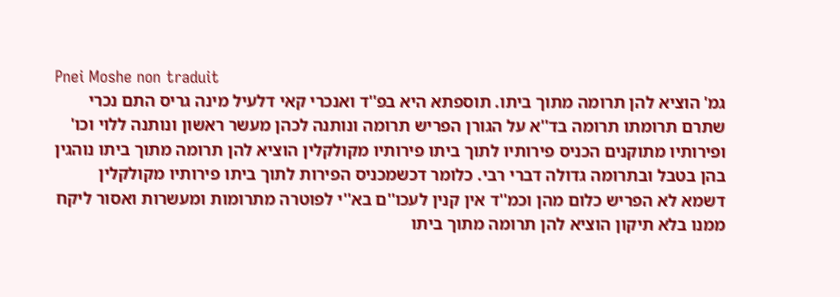Pnei Moshe non traduit
גמ' הוציא להן תרומה מתוך ביתו. תוספתא היא בפ''ד ואנכרי קאי דלעיל מינה גריס התם נכרי שתרם תרומתו תרומה בד''א על הגורן הפריש תרומה ונותנה לכהן מעשר ראשון ונותנה ללוי וכו' ופירותיו מתוקנים הכניס פירותיו לתוך ביתו פירותיו מקולקלין הוציא להן תרומה מתוך ביתו נוהגין בהן בטבל ובתרומה גדולה דברי רבי. כלומר דכשמכניס הפירות לתוך ביתו פירותיו מקולקלין דשמא לא הפריש כלום מהן וכמ''ד אין קנין לעכו''ם בא''י לפוטרה מתרומות ומעשרות ואסור ליקח ממנו בלא תיקון הוציא להן תרומה מתוך ביתו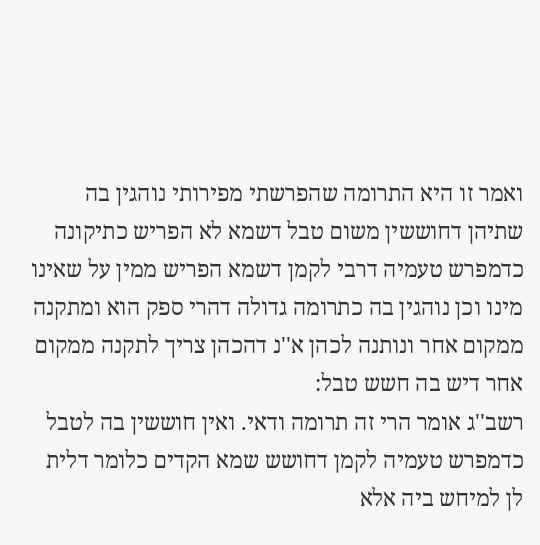ואמר זו היא התרומה שהפרשתי מפירותי נוהגין בה שתיהן דחוששין משום טבל דשמא לא הפריש כתיקונה כדמפרש טעמיה דרבי לקמן דשמא הפריש ממין על שאינו מינו וכן נוהגין בה כתרומה גדולה דהרי ספק הוא ומתקנה ממקום אחר ונותנה לכהן א''נ דהכהן צריך לתקנה ממקום אחר דיש בה חשש טבל:
רשב''ג אומר הרי זה תרומה ודאי. ואין חוששין בה לטבל כדמפרש טעמיה לקמן דחושש שמא הקדים כלומר דלית לן למיחש ביה אלא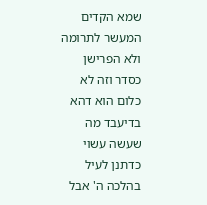שמא הקדים המעשר לתרומה ולא הפרישן כסדר וזה לא כלום הוא דהא בדיעבד מה שעשה עשוי כדתנן לעיל בהלכה ה' אבל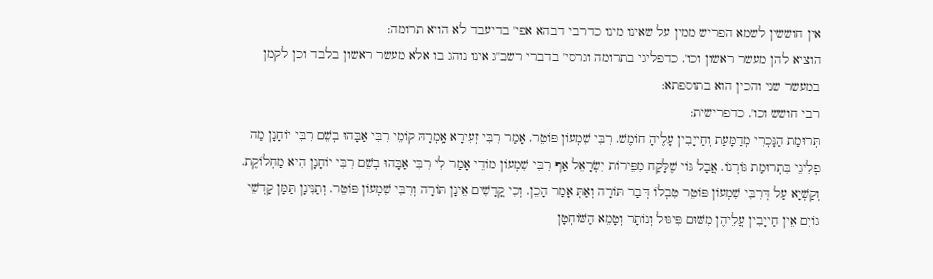אין חוששין לשמא הפריש ממין על שאינו מינו כדרבי דבהא אפי' בדיעבד לא הויא תרומה:
הוציא להן מעשר ראשון וכו'. כדפליגי בתרומה וגרסי' בדברי רשב''ג אינו נוהג בו אלא מעשר ראשון בלבד וכן לקמן במעשר שני והכין הוא בתוספתא:
רבי חושש וכו'. כדפרישית:
תְּרוּמַת הַנָּכְרִי מְדַמָּעַת וְחַייָבִין עָלֶיהָ חוֹמֶשׁ. רִבִּי שִׁמְעוֹן פּוֹטֵר. אָמַר רִבִּי זְעִירָא אָֽמְרָהּ קוֹמֵי רִבִּי אַבָּהוּ בְשֵׁם רִבִּי יוֹחָנָן מַה פְלִיגֵי בִּתְרוּמַת גּוֹרְנוֹ. אֲבָל גּוֹי שֶׁלָּקַח מִפֵּירוֹת יִשְׂרָאֵל אַף רִבִּי שִׁמְעוֹן מוֹדֵי אָמַר לִי רִבִּי אַבָּהוּ בְשֵׁם רִבִּי יוֹחָנָן הִיא מַחְלוֹקֶת. וְקַשְׁיָא עַל דְּרִבִּי שִׁמְעוֹן פּוֹטֵר טִבְלוֹ דְּבַר תּוֹרָה וְאַתְּ אָמַר הָכֵן. וְכִי קֳדָשִׁים אֵינָן תּוֹרָה וְרִבִּי שִׁמְעוֹן פּוֹטֵר. וְתַנִּינָן תַּמָּן קָדְשֵׁי גוֹיִם אֵין חַייָבִין עֲלֵיהֶן מִשּׁוּם פִּיגּוּל וְנוֹתָר וְטָמֵא הַשּׁוֹחְטָן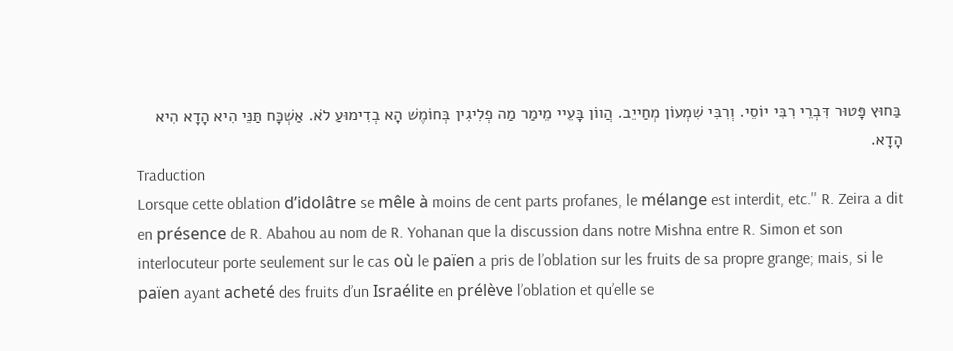בַּחוּץ פָּטוּר דִּבְרֵי רִבִּי יוֹסֵי. וְרִבִּי שִׁמְעוֹן מְחַייֵב. הֲווֹן בָּעֵיי מֵימַר מַה פְלִיגִין בְּחוֹמֶשׁ הָא בְדִימוּעַ לֹא. אַשְׁכָּח תַּנֵּי הִיא הָדָא הִיא הָדָא.
Traduction
Lorsque cette oblation d’idolâtre se mêle à moins de cent parts profanes, le mélange est interdit, etc.'' R. Zeira a dit en présence de R. Abahou au nom de R. Yohanan que la discussion dans notre Mishna entre R. Simon et son interlocuteur porte seulement sur le cas où le païen a pris de l’oblation sur les fruits de sa propre grange; mais, si le païen ayant acheté des fruits d’un Israélite en prélève l’oblation et qu’elle se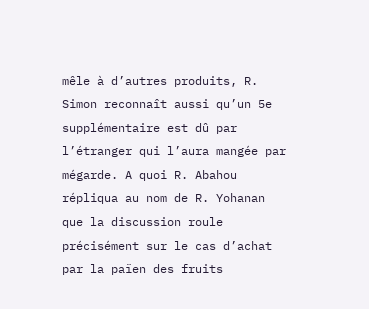mêle à d’autres produits, R. Simon reconnaît aussi qu’un 5e supplémentaire est dû par l’étranger qui l’aura mangée par mégarde. A quoi R. Abahou répliqua au nom de R. Yohanan que la discussion roule précisément sur le cas d’achat par la païen des fruits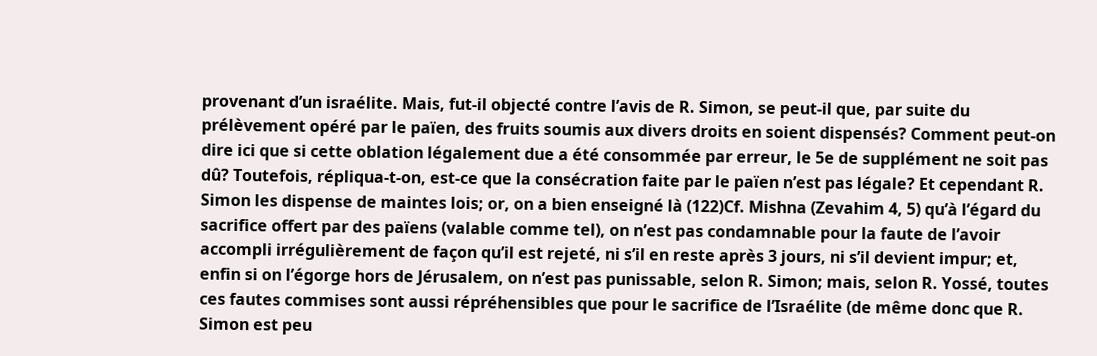provenant d’un israélite. Mais, fut-il objecté contre l’avis de R. Simon, se peut-il que, par suite du prélèvement opéré par le païen, des fruits soumis aux divers droits en soient dispensés? Comment peut-on dire ici que si cette oblation légalement due a été consommée par erreur, le 5e de supplément ne soit pas dû? Toutefois, répliqua-t-on, est-ce que la consécration faite par le païen n’est pas légale? Et cependant R. Simon les dispense de maintes lois; or, on a bien enseigné là (122)Cf. Mishna (Zevahim 4, 5) qu’à l’égard du sacrifice offert par des païens (valable comme tel), on n’est pas condamnable pour la faute de l’avoir accompli irrégulièrement de façon qu’il est rejeté, ni s’il en reste après 3 jours, ni s’il devient impur; et, enfin si on l’égorge hors de Jérusalem, on n’est pas punissable, selon R. Simon; mais, selon R. Yossé, toutes ces fautes commises sont aussi répréhensibles que pour le sacrifice de l’Israélite (de même donc que R. Simon est peu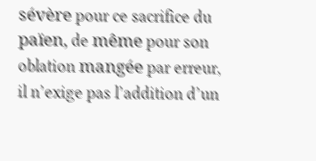sévère pour ce sacrifice du païen, de même pour son oblation mangée par erreur, il n’exige pas l’addition d’un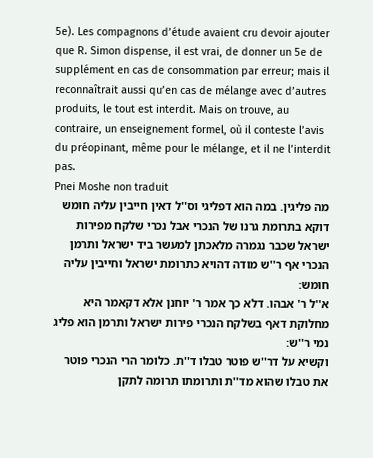5e). Les compagnons d’étude avaient cru devoir ajouter que R. Simon dispense, il est vrai, de donner un 5e de supplément en cas de consommation par erreur; mais il reconnaîtrait aussi qu’en cas de mélange avec d’autres produits, le tout est interdit. Mais on trouve, au contraire, un enseignement formel, où il conteste l’avis du préopinant, même pour le mélange, et il ne l’interdit pas.
Pnei Moshe non traduit
מה פליגין. במה הוא דפליגי וס''ל דאין חייבין עליה חומש דוקא בתרומת גרנו של הנכרי אבל נכרי שלקח מפירות ישראל שכבר נגמרה מלאכתן למעשר ביד ישראל ותרמן הנכרי אף ר''ש מודה דהויא כתרומת ישראל וחייבין עליה חומש:
א''ל ר' אבהו. דלא כך אמר ר' יוחנן אלא דקאמר היא מחלוקת דאף בשלקח הנכרי פירות ישראל ותרמן הוא פליג נמי ר''ש:
וקשיא על דר''ש פוטר טבלו ד''ת. כלומר הרי הנכרי פוטר את טבלו שהוא מד''ת ותרומתו תרומה לתקן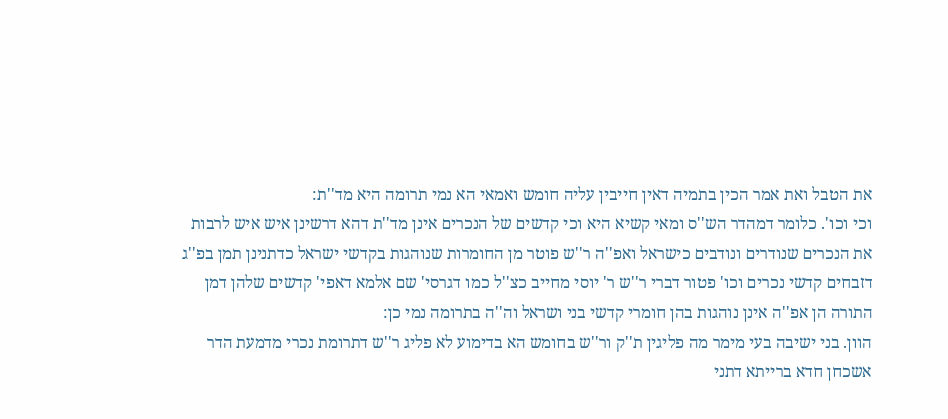את הטבל ואת אמר הכין בתמיה דאין חייבין עליה חומש ואמאי הא נמי תרומה היא מד''ת:
וכי וכו'. כלומר דמהדר הש''ס ומאי קשיא היא וכי קדשים של הנכרים אינן מד''ת דהא דרשינן איש איש לרבות את הנכרים שנודרים ונודבים כישראל ואפ''ה ר''ש פוטר מן החומרות שנוהגות בקדשי ישראל כדתנינן תמן בפ''ג דזבחים קדשי נכרים וכו' פטור דברי ר''ש ר' יוסי מחייב כצ''ל כמו דגרסי' שם אלמא דאפי' קדשים שלהן דמן התורה הן אפ''ה אינן נוהגות בהן חומרי קדשי בני ושראל וה''ה בתרומה נמי כן:
הוון. בני ישיבה בעי מימר מה פליגין ת''ק ור''ש בחומש הא בדימוע לא פליג ר''ש דתרומת נכרי מדמעת הדר אשכחן חדא ברייתא דתני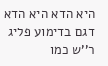היא הדא היא הדא דגם בדימוע פליג ר''ש כמו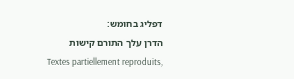דפליג בחומש:
הדרן עלך התורם קישות
Textes partiellement reproduits,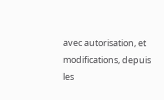avec autorisation, et modifications, depuis les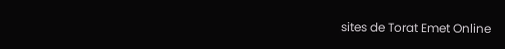sites de Torat Emet Online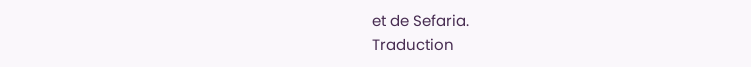et de Sefaria.
Traduction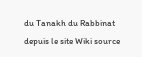du Tanakh du Rabbinat depuis le site Wiki source